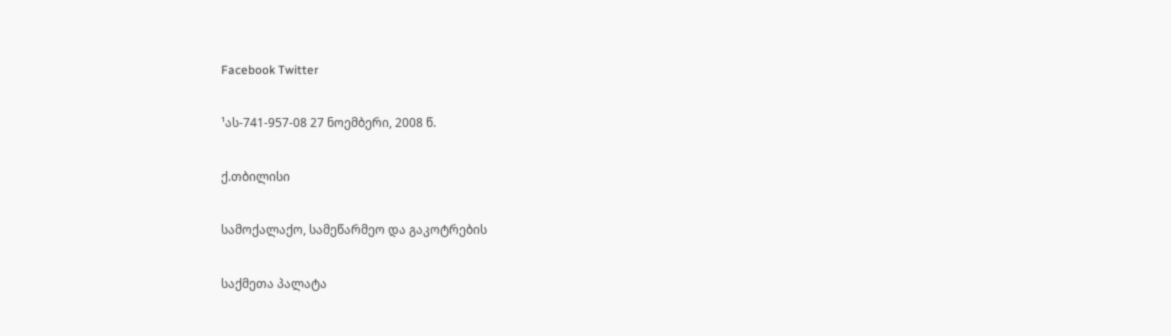Facebook Twitter

¹ას-741-957-08 27 ნოემბერი, 2008 წ.

ქ.თბილისი

სამოქალაქო, სამეწარმეო და გაკოტრების

საქმეთა პალატა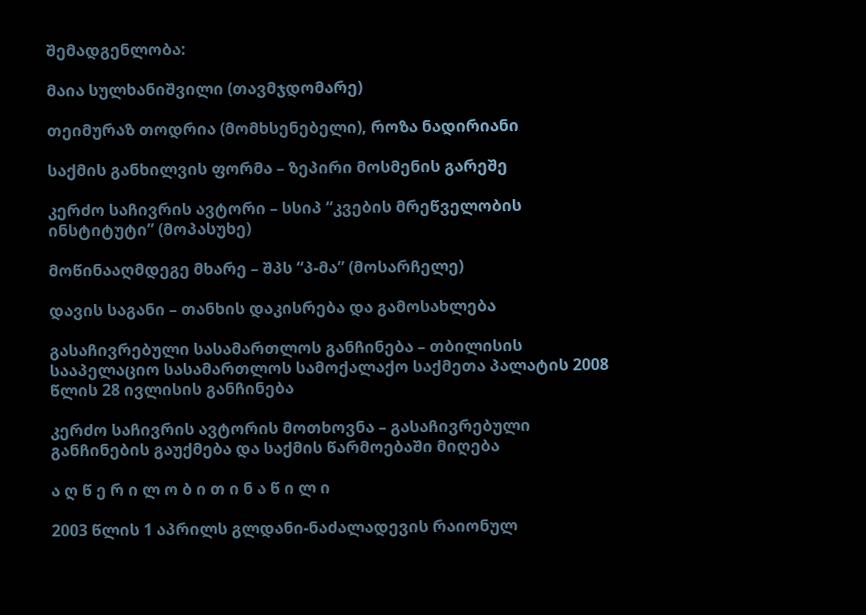შემადგენლობა:

მაია სულხანიშვილი (თავმჯდომარე)

თეიმურაზ თოდრია (მომხსენებელი), როზა ნადირიანი

საქმის განხილვის ფორმა – ზეპირი მოსმენის გარეშე

კერძო საჩივრის ავტორი – სსიპ “კვების მრეწველობის ინსტიტუტი” (მოპასუხე)

მოწინააღმდეგე მხარე – შპს “პ-მა” (მოსარჩელე)

დავის საგანი – თანხის დაკისრება და გამოსახლება

გასაჩივრებული სასამართლოს განჩინება – თბილისის სააპელაციო სასამართლოს სამოქალაქო საქმეთა პალატის 2008 წლის 28 ივლისის განჩინება

კერძო საჩივრის ავტორის მოთხოვნა – გასაჩივრებული განჩინების გაუქმება და საქმის წარმოებაში მიღება

ა ღ წ ე რ ი ლ ო ბ ი თ ი ნ ა წ ი ლ ი

2003 წლის 1 აპრილს გლდანი-ნაძალადევის რაიონულ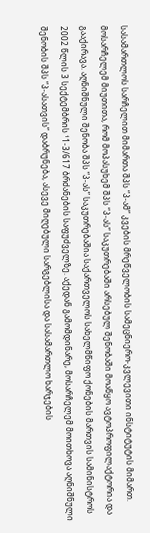სასამართლოს სარჩელით მიმართა შპს “პ-ამ” კვების მრეწველობის სამეცნიერო-კვლევითი ინსტიტუტის მიმართ. მოსარჩელემ მიუთითა, რომ მოპასუხემ შპს “პ-ას” საკუთრებაში არსებულ შენობაში მოაწყო ავტოპროფილაქტორია და გააქირავა. აღნიშნული შენობა შპს “პ-ას” საკუთრებაშია საქართველოს სახელმწიფო ქონების მართვის სამინისტროს 2002 წლის 3 სექტემბრის ¹1-3/617 ბრძანების საფუძველზე. აქედან გამომდინარე, მოსარჩელემ მოითხოვა აღნიშნული შენობის შპს “პ-ასათვის” დაბრუნება, ასევე მიღებული სარგებლისა და სასამართლო ხარჯების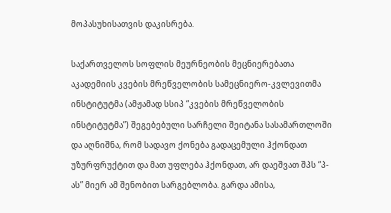მოპასუხისათვის დაკისრება.

საქართველოს სოფლის მეურნეობის მეცნიერებათა აკადემიის კვების მრეწველობის სამეცნიერო-კვლევითმა ინსტიტუტმა (ამჟამად სსიპ “კვების მრეწველობის ინსტიტუტმა”) შეგებებული სარჩელი შეიტანა სასამართლოში და აღნიშნა, რომ სადავო ქონება გადაცემული ჰქონდათ უზურფრუქტით და მათ უფლება ჰქონდათ, არ დაეშვათ შპს “პ-ას” მიერ ამ შენობით სარგებლობა. გარდა ამისა,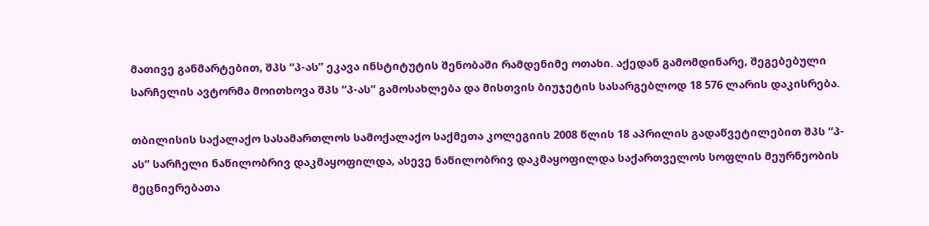მათივე განმარტებით, შპს “პ-ას” ეკავა ინსტიტუტის შენობაში რამდენიმე ოთახი. აქედან გამომდინარე, შეგებებული სარჩელის ავტორმა მოითხოვა შპს “პ-ას” გამოსახლება და მისთვის ბიუჯეტის სასარგებლოდ 18 576 ლარის დაკისრება.

თბილისის საქალაქო სასამართლოს სამოქალაქო საქმეთა კოლეგიის 2008 წლის 18 აპრილის გადაწვეტილებით შპს “პ-ას” სარჩელი ნაწილობრივ დაკმაყოფილდა, ასევე ნაწილობრივ დაკმაყოფილდა საქართველოს სოფლის მეურნეობის მეცნიერებათა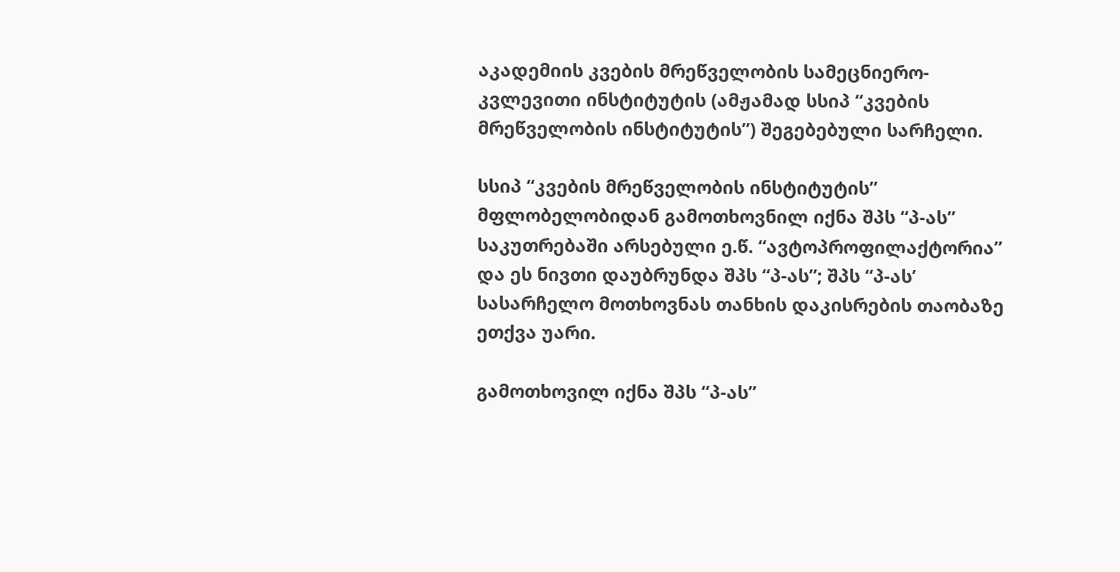აკადემიის კვების მრეწველობის სამეცნიერო-კვლევითი ინსტიტუტის (ამჟამად სსიპ “კვების მრეწველობის ინსტიტუტის”) შეგებებული სარჩელი.

სსიპ “კვების მრეწველობის ინსტიტუტის” მფლობელობიდან გამოთხოვნილ იქნა შპს “პ-ას” საკუთრებაში არსებული ე.წ. “ავტოპროფილაქტორია” და ეს ნივთი დაუბრუნდა შპს “პ-ას”; შპს “პ-ას’ სასარჩელო მოთხოვნას თანხის დაკისრების თაობაზე ეთქვა უარი.

გამოთხოვილ იქნა შპს “პ-ას”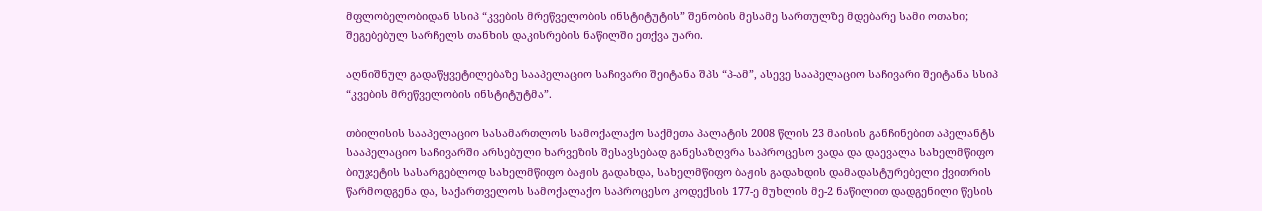მფლობელობიდან სსიპ “კვების მრეწველობის ინსტიტუტის” შენობის მესამე სართულზე მდებარე სამი ოთახი; შეგებებულ სარჩელს თანხის დაკისრების ნაწილში ეთქვა უარი.

აღნიშნულ გადაწყვეტილებაზე სააპელაციო საჩივარი შეიტანა შპს “პ-ამ”, ასევე სააპელაციო საჩივარი შეიტანა სსიპ “კვების მრეწველობის ინსტიტუტმა”.

თბილისის სააპელაციო სასამართლოს სამოქალაქო საქმეთა პალატის 2008 წლის 23 მაისის განჩინებით აპელანტს სააპელაციო საჩივარში არსებული ხარვეზის შესავსებად განესაზღვრა საპროცესო ვადა და დაევალა სახელმწიფო ბიუჯეტის სასარგებლოდ სახელმწიფო ბაჟის გადახდა, სახელმწიფო ბაჟის გადახდის დამადასტურებელი ქვითრის წარმოდგენა და, საქართველოს სამოქალაქო საპროცესო კოდექსის 177-ე მუხლის მე-2 ნაწილით დადგენილი წესის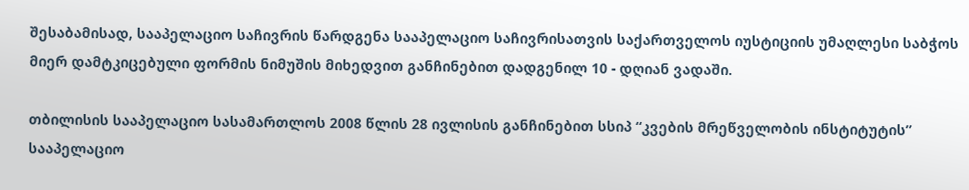შესაბამისად, სააპელაციო საჩივრის წარდგენა სააპელაციო საჩივრისათვის საქართველოს იუსტიციის უმაღლესი საბჭოს მიერ დამტკიცებული ფორმის ნიმუშის მიხედვით განჩინებით დადგენილ 10 - დღიან ვადაში.

თბილისის სააპელაციო სასამართლოს 2008 წლის 28 ივლისის განჩინებით სსიპ “კვების მრეწველობის ინსტიტუტის” სააპელაციო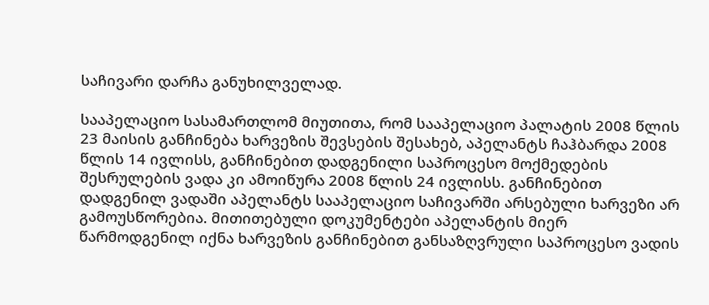საჩივარი დარჩა განუხილველად.

სააპელაციო სასამართლომ მიუთითა, რომ სააპელაციო პალატის 2008 წლის 23 მაისის განჩინება ხარვეზის შევსების შესახებ, აპელანტს ჩაჰბარდა 2008 წლის 14 ივლისს, განჩინებით დადგენილი საპროცესო მოქმედების შესრულების ვადა კი ამოიწურა 2008 წლის 24 ივლისს. განჩინებით დადგენილ ვადაში აპელანტს სააპელაციო საჩივარში არსებული ხარვეზი არ გამოუსწორებია. მითითებული დოკუმენტები აპელანტის მიერ წარმოდგენილ იქნა ხარვეზის განჩინებით განსაზღვრული საპროცესო ვადის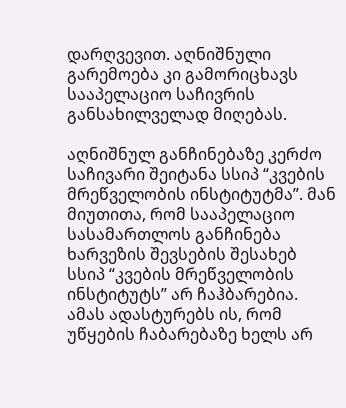დარღვევით. აღნიშნული გარემოება კი გამორიცხავს სააპელაციო საჩივრის განსახილველად მიღებას.

აღნიშნულ განჩინებაზე კერძო საჩივარი შეიტანა სსიპ “კვების მრეწველობის ინსტიტუტმა”. მან მიუთითა, რომ სააპელაციო სასამართლოს განჩინება ხარვეზის შევსების შესახებ სსიპ “კვების მრეწველობის ინსტიტუტს” არ ჩაჰბარებია. ამას ადასტურებს ის, რომ უწყების ჩაბარებაზე ხელს არ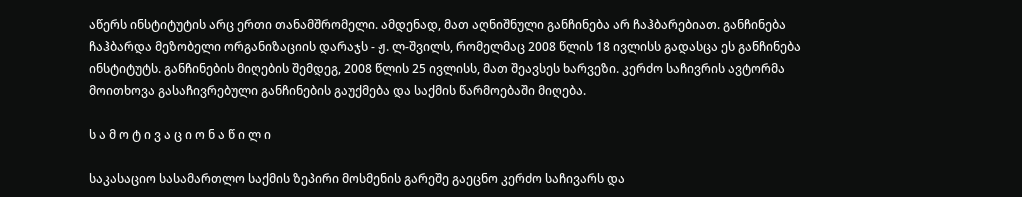აწერს ინსტიტუტის არც ერთი თანამშრომელი. ამდენად, მათ აღნიშნული განჩინება არ ჩაჰბარებიათ. განჩინება ჩაჰბარდა მეზობელი ორგანიზაციის დარაჯს - ჟ. ლ-შვილს, რომელმაც 2008 წლის 18 ივლისს გადასცა ეს განჩინება ინსტიტუტს. განჩინების მიღების შემდეგ, 2008 წლის 25 ივლისს, მათ შეავსეს ხარვეზი. კერძო საჩივრის ავტორმა მოითხოვა გასაჩივრებული განჩინების გაუქმება და საქმის წარმოებაში მიღება.

ს ა მ ო ტ ი ვ ა ც ი ო ნ ა წ ი ლ ი

საკასაციო სასამართლო საქმის ზეპირი მოსმენის გარეშე გაეცნო კერძო საჩივარს და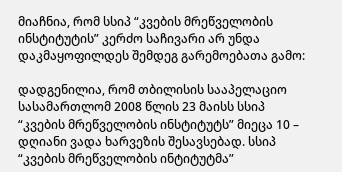მიაჩნია, რომ სსიპ “კვების მრეწველობის ინსტიტუტის” კერძო საჩივარი არ უნდა დაკმაყოფილდეს შემდეგ გარემოებათა გამო:

დადგენილია, რომ თბილისის სააპელაციო სასამართლომ 2008 წლის 23 მაისს სსიპ “კვების მრეწველობის ინსტიტუტს” მიეცა 10 – დღიანი ვადა ხარვეზის შესავსებად. სსიპ “კვების მრეწველობის ინტიტუტმა”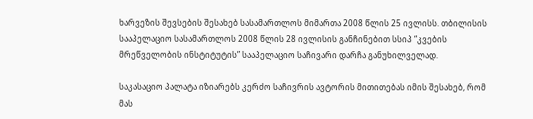ხარვეზის შევსების შესახებ სასამართლოს მიმართა 2008 წლის 25 ივლისს. თბილისის სააპელაციო სასამართლოს 2008 წლის 28 ივლისის განჩინებით სსიპ “კვების მრეწველობის ინსტიტუტის” სააპელაციო საჩივარი დარჩა განუხილველად.

საკასაციო პალატა იზიარებს კერძო საჩივრის ავტორის მითითებას იმის შესახებ, რომ მას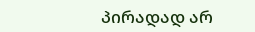პირადად არ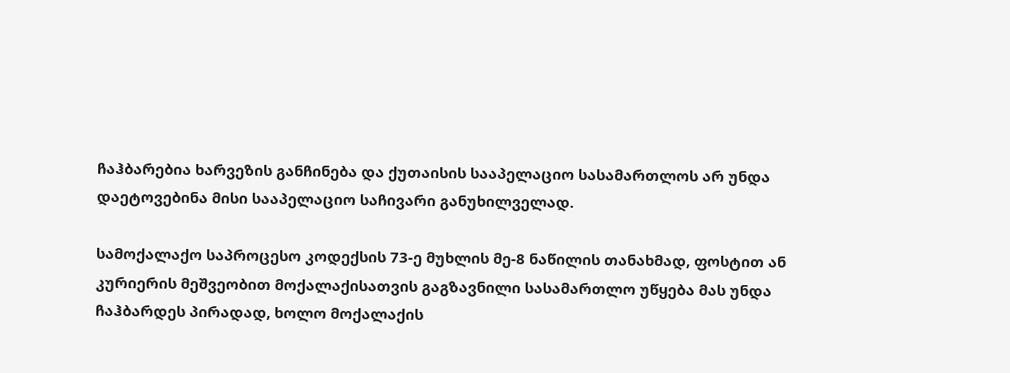ჩაჰბარებია ხარვეზის განჩინება და ქუთაისის სააპელაციო სასამართლოს არ უნდა დაეტოვებინა მისი სააპელაციო საჩივარი განუხილველად.

სამოქალაქო საპროცესო კოდექსის 73-ე მუხლის მე-8 ნაწილის თანახმად, ფოსტით ან კურიერის მეშვეობით მოქალაქისათვის გაგზავნილი სასამართლო უწყება მას უნდა ჩაჰბარდეს პირადად, ხოლო მოქალაქის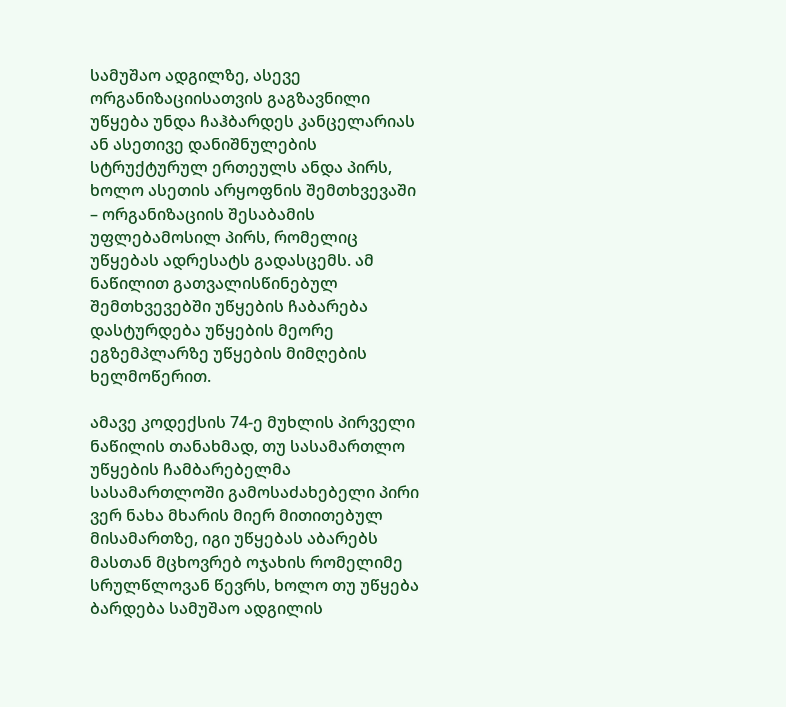სამუშაო ადგილზე, ასევე ორგანიზაციისათვის გაგზავნილი უწყება უნდა ჩაჰბარდეს კანცელარიას ან ასეთივე დანიშნულების სტრუქტურულ ერთეულს ანდა პირს, ხოლო ასეთის არყოფნის შემთხვევაში – ორგანიზაციის შესაბამის უფლებამოსილ პირს, რომელიც უწყებას ადრესატს გადასცემს. ამ ნაწილით გათვალისწინებულ შემთხვევებში უწყების ჩაბარება დასტურდება უწყების მეორე ეგზემპლარზე უწყების მიმღების ხელმოწერით.

ამავე კოდექსის 74-ე მუხლის პირველი ნაწილის თანახმად, თუ სასამართლო უწყების ჩამბარებელმა სასამართლოში გამოსაძახებელი პირი ვერ ნახა მხარის მიერ მითითებულ მისამართზე, იგი უწყებას აბარებს მასთან მცხოვრებ ოჯახის რომელიმე სრულწლოვან წევრს, ხოლო თუ უწყება ბარდება სამუშაო ადგილის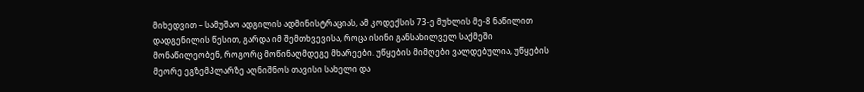მიხედვით – სამუშაო ადგილის ადმინისტრაციას, ამ კოდექსის 73-ე მუხლის მე-8 ნაწილით დადგენილის წესით, გარდა იმ შემთხვევისა, როცა ისინი განსახილველ საქმეში მონაწილეობენ, როგორც მოწინაღმდეგე მხარეები. უწყების მიმღები ვალდებულია, უწყების მეორე ეგზემპლარზე აღნიშნოს თავისი სახელი და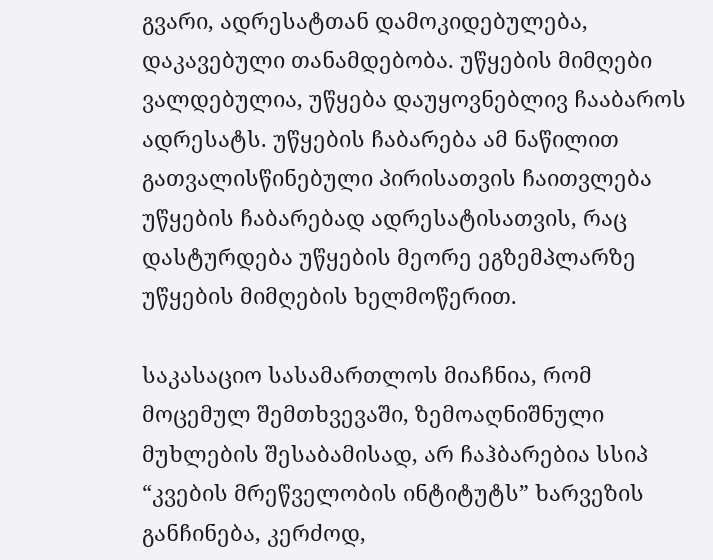გვარი, ადრესატთან დამოკიდებულება, დაკავებული თანამდებობა. უწყების მიმღები ვალდებულია, უწყება დაუყოვნებლივ ჩააბაროს ადრესატს. უწყების ჩაბარება ამ ნაწილით გათვალისწინებული პირისათვის ჩაითვლება უწყების ჩაბარებად ადრესატისათვის, რაც დასტურდება უწყების მეორე ეგზემპლარზე უწყების მიმღების ხელმოწერით.

საკასაციო სასამართლოს მიაჩნია, რომ მოცემულ შემთხვევაში, ზემოაღნიშნული მუხლების შესაბამისად, არ ჩაჰბარებია სსიპ “კვების მრეწველობის ინტიტუტს” ხარვეზის განჩინება, კერძოდ,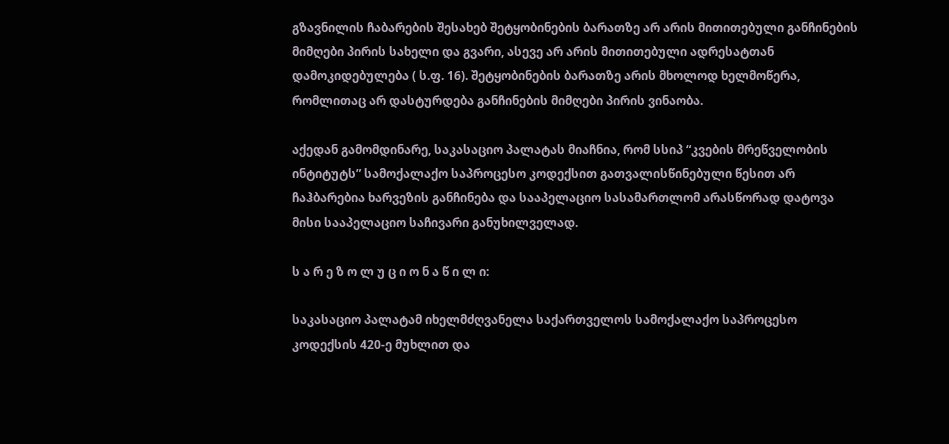გზავნილის ჩაბარების შესახებ შეტყობინების ბარათზე არ არის მითითებული განჩინების მიმღები პირის სახელი და გვარი, ასევე არ არის მითითებული ადრესატთან დამოკიდებულება ( ს.ფ. 16). შეტყობინების ბარათზე არის მხოლოდ ხელმოწერა, რომლითაც არ დასტურდება განჩინების მიმღები პირის ვინაობა.

აქედან გამომდინარე, საკასაციო პალატას მიაჩნია, რომ სსიპ “კვების მრეწველობის ინტიტუტს” სამოქალაქო საპროცესო კოდექსით გათვალისწინებული წესით არ ჩაჰბარებია ხარვეზის განჩინება და სააპელაციო სასამართლომ არასწორად დატოვა მისი სააპელაციო საჩივარი განუხილველად.

ს ა რ ე ზ ო ლ უ ც ი ო ნ ა წ ი ლ ი:

საკასაციო პალატამ იხელმძღვანელა საქართველოს სამოქალაქო საპროცესო კოდექსის 420-ე მუხლით და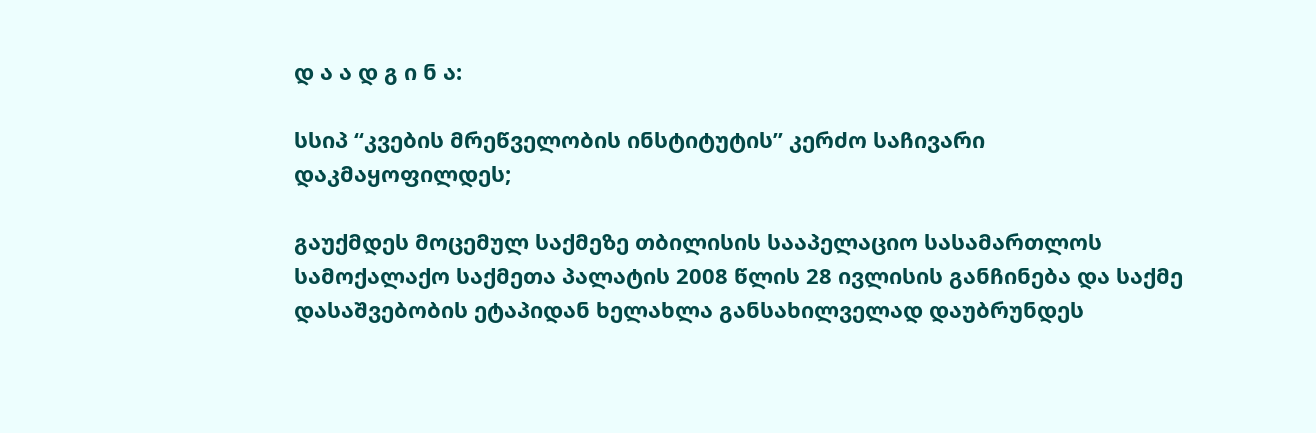დ ა ა დ გ ი ნ ა:

სსიპ “კვების მრეწველობის ინსტიტუტის” კერძო საჩივარი დაკმაყოფილდეს;

გაუქმდეს მოცემულ საქმეზე თბილისის სააპელაციო სასამართლოს სამოქალაქო საქმეთა პალატის 2008 წლის 28 ივლისის განჩინება და საქმე დასაშვებობის ეტაპიდან ხელახლა განსახილველად დაუბრუნდეს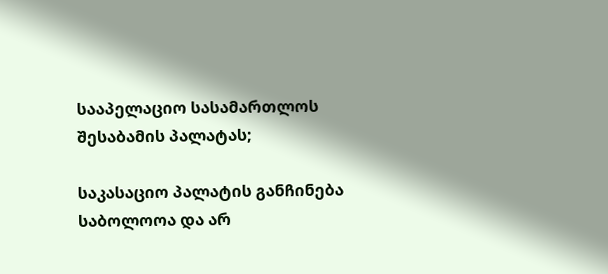სააპელაციო სასამართლოს შესაბამის პალატას;

საკასაციო პალატის განჩინება საბოლოოა და არ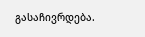გასაჩივრდება.